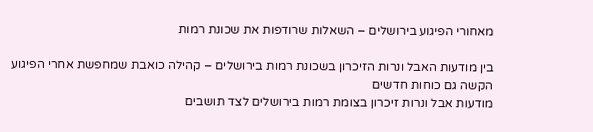מאחורי הפיגוע בירושלים – השאלות שרודפות את שכונת רמות

בין מודעות האבל ונרות הזיכרון בשכונת רמות בירושלים – קהילה כואבת שמחפשת אחרי הפיגוע הקשה גם כוחות חדשים
מודעות אבל ונרות זיכרון בצומת רמות בירושלים לצד תושבים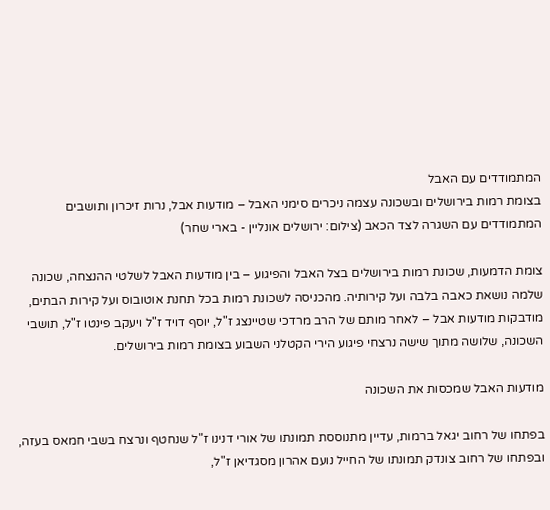המתמודדים עם האבל
בצומת רמות בירושלים ובשכונה עצמה ניכרים סימני האבל – מודעות אבל, נרות זיכרון ותושבים המתמודדים עם השגרה לצד הכאב (צילום: ירושלים אונליין - בארי שחר)

צומת הדמעות, שכונת רמות בירושלים בצל האבל והפיגוע – בין מודעות האבל לשלטי ההנצחה, שכונה שלמה נושאת כאבה בלבה ועל קירותיה. מהכניסה לשכונת רמות בכל תחנת אוטובוס ועל קירות הבתים, מודבקות מודעות אבל – לאחר מותם של הרב מרדכי שטיינצג ז"ל, יוסף דויד ז"ל ויעקב פינטו ז"ל, תושבי השכונה, שלושה מתוך שישה נרצחי פיגוע הירי הקטלני השבוע בצומת רמות בירושלים.

מודעות האבל שמכסות את השכונה

בפתחו של רחוב יגאל ברמות, עדיין מתנוססת תמונתו של אורי דנינו ז"ל שנחטף ונרצח בשבי חמאס בעזה, ובפתחו של רחוב צונדק תמונתו של החייל נועם אהרון מסגדיאן ז"ל,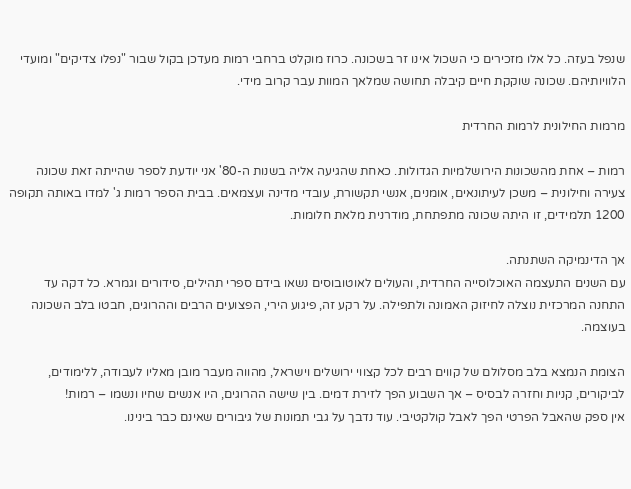שנפל בעזה. כל אלו מזכירים כי השכול אינו זר בשכונה. כרוז מוקלט ברחבי רמות מעדכן בקול שבור "נפלו צדיקים" ומועדי הלוויותיהם. שכונה שוקקת חיים קיבלה תחושה שמלאך המוות עבר קרוב מידי.

מרמות החילונית לרמות החרדית

רמות – אחת מהשכונות הירושלמיות הגדולות. כאחת שהגיעה אליה בשנות ה-80' אני יודעת לספר שהייתה זאת שכונה צעירה וחילונית – משכן לעיתונאים, אומנים, אנשי תקשורת, עובדי מדינה ועצמאים. בבית הספר רמות ג' למדו באותה תקופה 1200 תלמידים, זו היתה שכונה מתפתחת, מודרנית מלאת חלומות.

אך הדינמיקה השתנתה.
עם השנים התעצמה האוכלוסייה החרדית, והעולים לאוטובוסים נשאו בידם ספרי תהילים, סידורים וגמרא. כל דקה עד התחנה המרכזית נוצלה לחיזוק האמונה ולתפילה. על רקע זה, פיגוע הירי, הפצועים הרבים וההרוגים, חבטו בלב השכונה בעוצמה.

הצומת הנמצא בלב מסלולם של קווים רבים לכל קצווי ירושלים וישראל, מהווה מעבר מובן מאליו לעבודה, ללימודים, לביקורים, קניות וחזרה לבסיס – אך השבוע הפך לזירת דמים. בין שישה ההרוגים, היו אנשים שחיו ונשמו – רמות!
אין ספק שהאבל הפרטי הפך לאבל קולקטיבי. עוד נדבך על גבי תמונות של גיבורים שאינם כבר בינינו.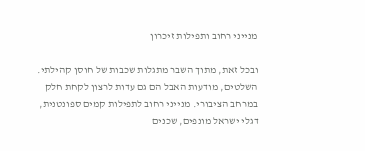מנייני רחוב ותפילות זיכרון

ובכל זאת, מתוך השבר מתגלות שכבות של חוסן קהילתי. השלטים, מודעות האבל הם גם עדות לרצון לקחת חלק במרחב הציבורי. מנייני רחוב לתפילות קמים ספונטנית, דגלי ישראל מונפים, שכנים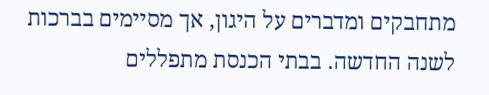מתחבקים ומדברים על היגון, אך מסיימים בברכות לשנה החדשה. בבתי הכנסת מתפללים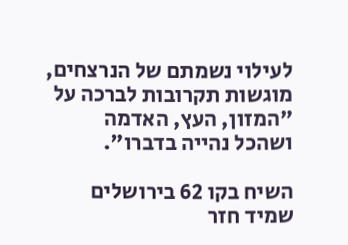לעילוי נשמתם של הנרצחים, מוגשות תקרובות לברכה על "המזון, העץ, האדמה ושהכל נהייה בדברו".

השיח בקו 62 בירושלים שמיד חזר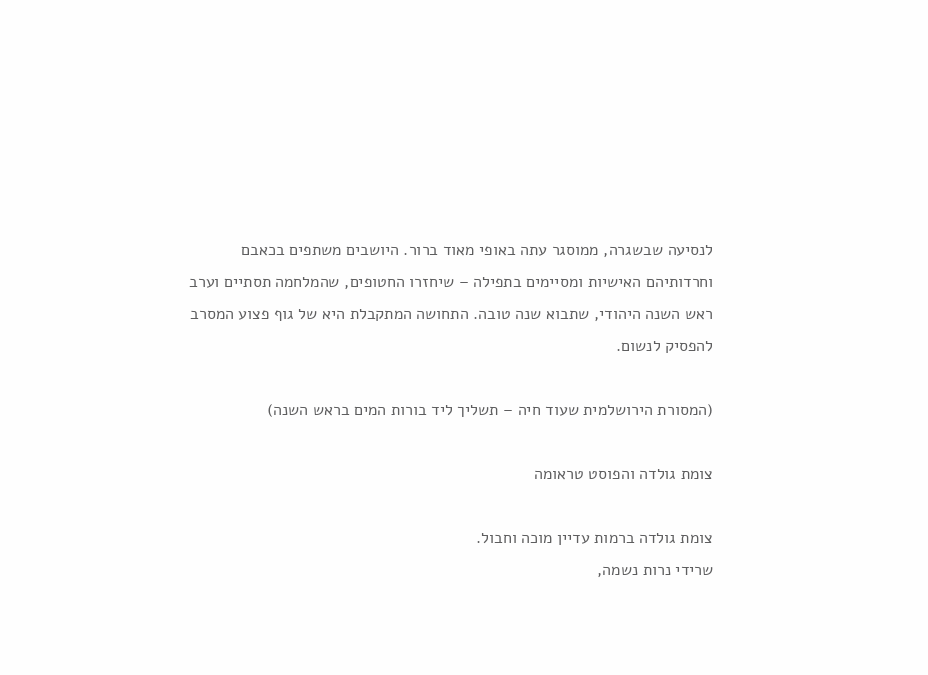לנסיעה שבשגרה, ממוסגר עתה באופי מאוד ברור. היושבים משתפים בכאבם וחרדותיהם האישיות ומסיימים בתפילה – שיחזרו החטופים, שהמלחמה תסתיים וערב ראש השנה היהודי, שתבוא שנה טובה. התחושה המתקבלת היא של גוף פצוע המסרב להפסיק לנשום.

(המסורת הירושלמית שעוד חיה – תשליך ליד בורות המים בראש השנה)

צומת גולדה והפוסט טראומה

צומת גולדה ברמות עדיין מוכה וחבול.
שרידי נרות נשמה,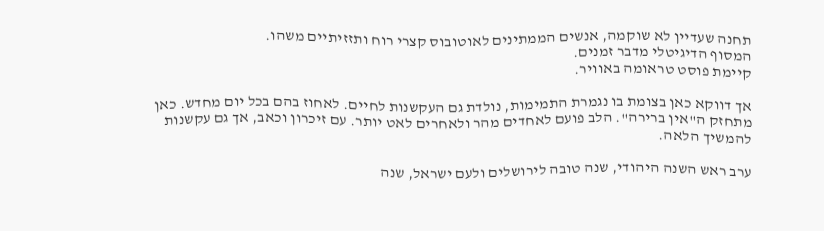תחנה שעדיין לא שוקמה, אנשים הממתינים לאוטובוס קצרי רוח ותזזיתיים משהו.
המסוף הדיגיטלי מדבר זמנים.
קיימת פוסט טראומה באוויר.

אך דווקא כאן בצומת בו נגמרת התמימות, נולדת גם העקשנות לחיים. לאחוז בהם בכל יום מחדש. כאן מתחזק ה"אין ברירה". הלב פועם לאחדים מהר ולאחרים לאט יותר. עם זיכרון וכאב, אך גם עקשנות להמשיך הלאה.

ערב ראש השנה היהודי, שנה טובה לירושלים ולעם ישראל, שנה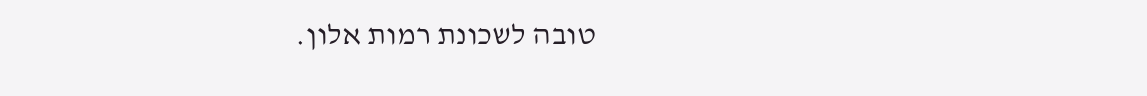טובה לשכונת רמות אלון.